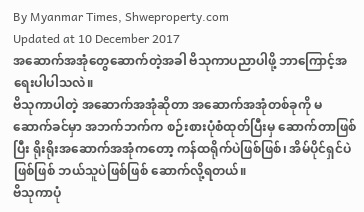By Myanmar Times, Shweproperty.com
Updated at 10 December 2017
အဆောက်အအုံတွေဆောက်တဲ့အခါ ဗိသုကာပညာပါဖို့ ဘာကြောင့်အရေးပါပါသလဲ။
ဗိသုကာပါတဲ့ အဆောက်အအုံဆိုတာ အဆောက်အအုံတစ်ခုကို မဆောက်ခင်မှာ အဘက်ဘက်က စဉ်းစားပုံစံထုတ်ပြီးမှ ဆောက်တာဖြစ်ပြီး ရိုးရိုးအဆောက်အအုံကတော့ ကန်ထရိုက်ပဲဖြစ်ဖြစ်၊ အိမ်ပိုင်ရှင်ပဲဖြစ်ဖြစ် ဘယ်သူပဲဖြစ်ဖြစ် ဆောက်လို့ရတယ်။
ဗိသုကာပုံ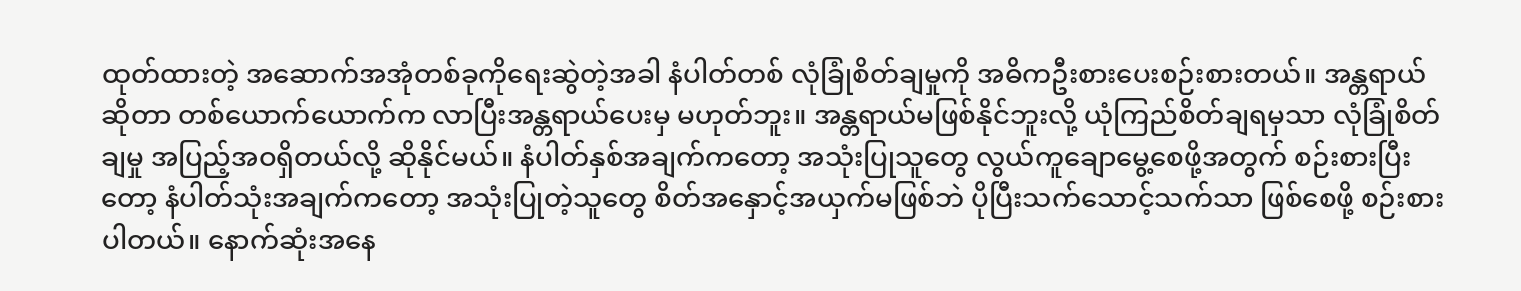ထုတ်ထားတဲ့ အဆောက်အအုံတစ်ခုကိုရေးဆွဲတဲ့အခါ နံပါတ်တစ် လုံခြုံစိတ်ချမှုကို အဓိကဦးစားပေးစဉ်းစားတယ်။ အန္တရာယ်ဆိုတာ တစ်ယောက်ယောက်က လာပြီးအန္တရာယ်ပေးမှ မဟုတ်ဘူး။ အန္တရာယ်မဖြစ်နိုင်ဘူးလို့ ယုံကြည်စိတ်ချရမှသာ လုံခြုံစိတ်ချမှု အပြည့်အဝရှိတယ်လို့ ဆိုနိုင်မယ်။ နံပါတ်နှစ်အချက်ကတော့ အသုံးပြုသူတွေ လွယ်ကူချောမွေ့စေဖို့အတွက် စဉ်းစားပြီးတော့ နံပါတ်သုံးအချက်ကတော့ အသုံးပြုတဲ့သူတွေ စိတ်အနှောင့်အယှက်မဖြစ်ဘဲ ပိုပြီးသက်သောင့်သက်သာ ဖြစ်စေဖို့ စဉ်းစားပါတယ်။ နောက်ဆုံးအနေ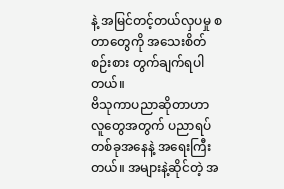နဲ့ အမြင်တင့်တယ်လှပမှု စတာတွေကို အသေးစိတ်စဉ်းစား တွက်ချက်ရပါတယ်။
ဗိသုကာပညာဆိုတာဟာ လူတွေအတွက် ပညာရပ်တစ်ခုအနေနဲ့ အရေးကြီးတယ်။ အများနဲ့ဆိုင်တဲ့ အ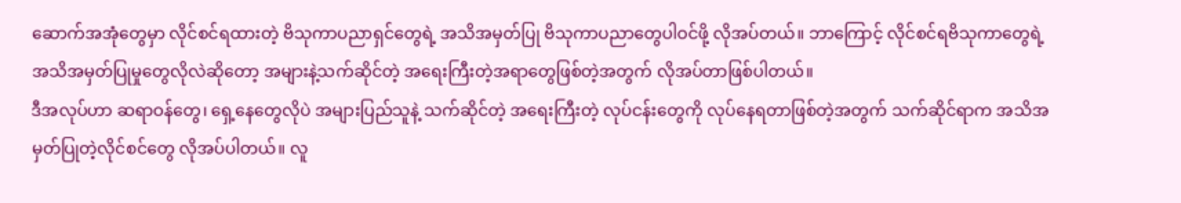ဆောက်အအုံတွေမှာ လိုင်စင်ရထားတဲ့ ဗိသုကာပညာရှင်တွေရဲ့ အသိအမှတ်ပြု ဗိသုကာပညာတွေပါဝင်ဖို့ လိုအပ်တယ်။ ဘာကြောင့် လိုင်စင်ရဗိသုကာတွေရဲ့ အသိအမှတ်ပြုမှုတွေလိုလဲဆိုတော့ အများနဲ့သက်ဆိုင်တဲ့ အရေးကြီးတဲ့အရာတွေဖြစ်တဲ့အတွက် လိုအပ်တာဖြစ်ပါတယ်။
ဒီအလုပ်ဟာ ဆရာဝန်တွေ၊ ရှေ့နေတွေလိုပဲ အများပြည်သူနဲ့ သက်ဆိုင်တဲ့ အရေးကြီးတဲ့ လုပ်ငန်းတွေကို လုပ်နေရတာဖြစ်တဲ့အတွက် သက်ဆိုင်ရာက အသိအမှတ်ပြုတဲ့လိုင်စင်တွေ လိုအပ်ပါတယ်။ လူ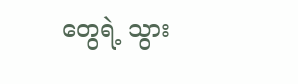တွေရဲ့ သွား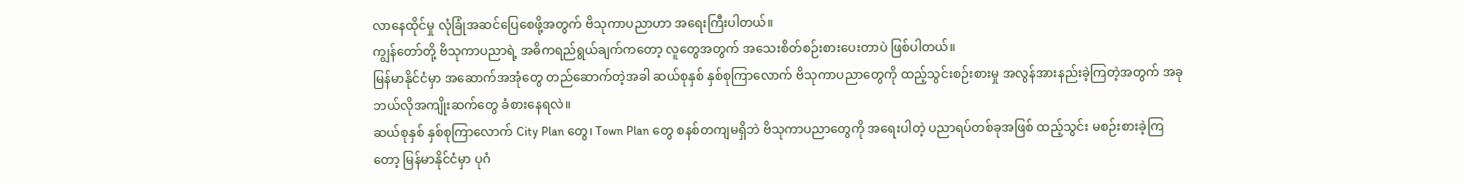လာနေထိုင်မှု လုံခြုံအဆင်ပြေစေဖို့အတွက် ဗိသုကာပညာဟာ အရေးကြီးပါတယ်။
ကျွန်တော်တို့ ဗိသုကာပညာရဲ့ အဓိကရည်ရွယ်ချက်ကတော့ လူတွေအတွက် အသေးစိတ်စဉ်းစားပေးတာပဲ ဖြစ်ပါတယ်။
မြန်မာနိုင်ငံမှာ အဆောက်အအုံတွေ တည်ဆောက်တဲ့အခါ ဆယ်စုနှစ် နှစ်စုကြာလောက် ဗိသုကာပညာတွေကို ထည့်သွင်းစဉ်းစားမှု အလွန်အားနည်းခဲ့ကြတဲ့အတွက် အခု ဘယ်လိုအကျိုးဆက်တွေ ခံစားနေရလဲ။
ဆယ်စုနှစ် နှစ်စုကြာလောက် City Plan တွေ၊ Town Plan တွေ စနစ်တကျမရှိဘဲ ဗိသုကာပညာတွေကို အရေးပါတဲ့ ပညာရပ်တစ်ခုအဖြစ် ထည့်သွင်း မစဉ်းစားခဲ့ကြတော့ မြန်မာနိုင်ငံမှာ ပုဂံ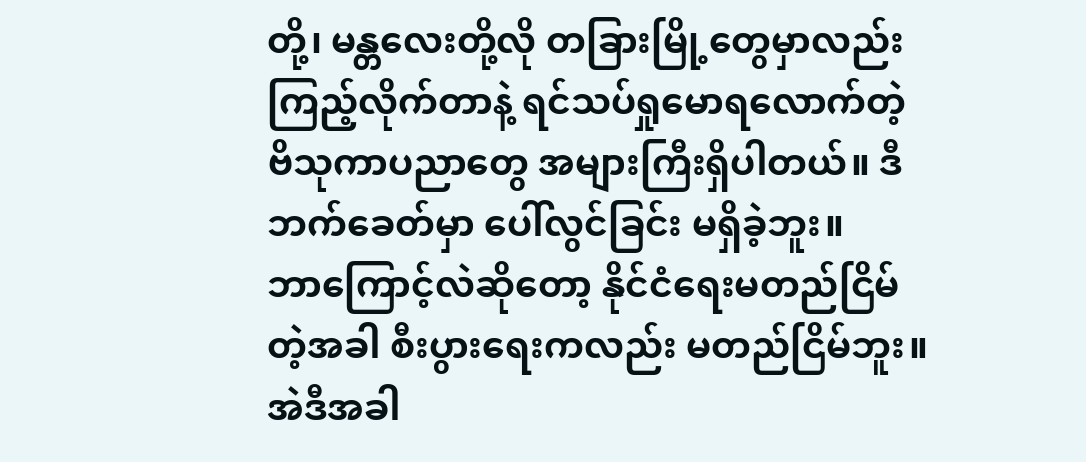တို့၊ မန္တလေးတို့လို တခြားမြို့တွေမှာလည်း ကြည့်လိုက်တာနဲ့ ရင်သပ်ရှုမောရလောက်တဲ့ ဗိသုကာပညာတွေ အများကြီးရှိပါတယ်။ ဒီဘက်ခေတ်မှာ ပေါ်လွင်ခြင်း မရှိခဲ့ဘူး။
ဘာကြောင့်လဲဆိုတော့ နိုင်ငံရေးမတည်ငြိမ်တဲ့အခါ စီးပွားရေးကလည်း မတည်ငြိမ်ဘူး။ အဲဒီအခါ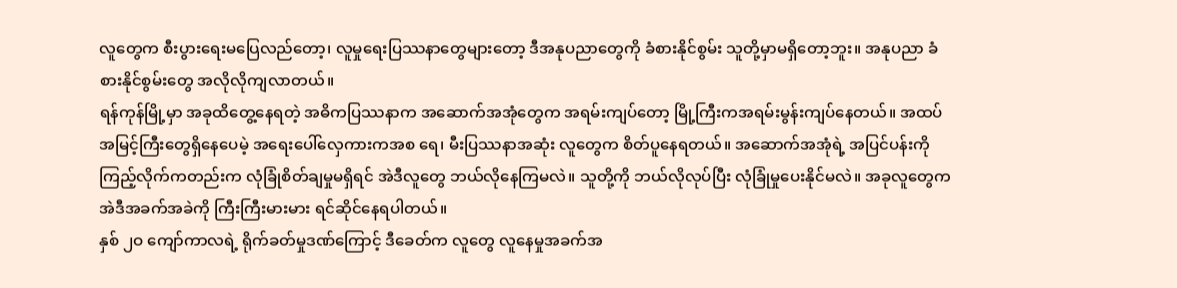လူတွေက စီးပွားရေးမပြေလည်တော့၊ လူမှုရေးပြဿနာတွေများတော့ ဒီအနုပညာတွေကို ခံစားနိုင်စွမ်း သူတို့မှာမရှိတော့ဘူး။ အနုပညာ ခံစားနိုင်စွမ်းတွေ အလိုလိုကျလာတယ်။
ရန်ကုန်မြို့မှာ အခုထိတွေ့နေရတဲ့ အဓိကပြဿနာက အဆောက်အအုံတွေက အရမ်းကျပ်တော့ မြို့ကြီးကအရမ်းမွန်းကျပ်နေတယ်။ အထပ်အမြင့်ကြီးတွေရှိနေပေမဲ့ အရေးပေါ်လှေကားကအစ ရေ၊ မီးပြဿနာအဆုံး လူတွေက စိတ်ပူနေရတယ်။ အဆောက်အအုံရဲ့ အပြင်ပန်းကို ကြည့်လိုက်ကတည်းက လုံခြုံစိတ်ချမှုမရှိရင် အဲဒီလူတွေ ဘယ်လိုနေကြမလဲ။ သူတို့ကို ဘယ်လိုလုပ်ပြီး လုံခြုံမှုပေးနိုင်မလဲ။ အခုလူတွေက အဲဒီအခက်အခဲကို ကြီးကြီးမားမား ရင်ဆိုင်နေရပါတယ်။
နှစ် ၂ဝ ကျော်ကာလရဲ့ ရိုက်ခတ်မှုဒဏ်ကြောင့် ဒီခေတ်က လူတွေ လူနေမှုအခက်အ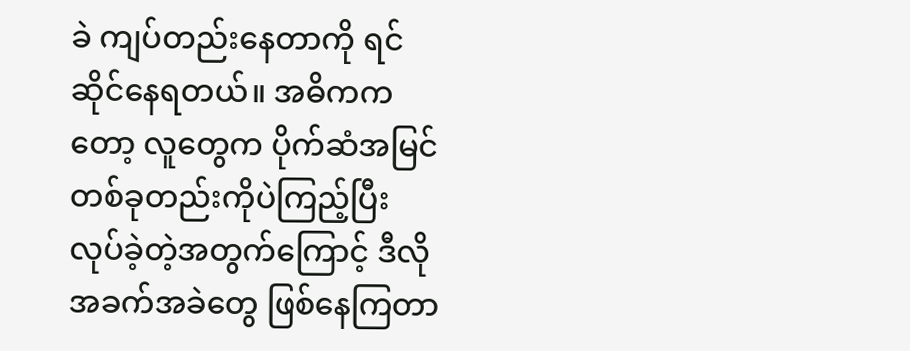ခဲ ကျပ်တည်းနေတာကို ရင်ဆိုင်နေရတယ်။ အဓိကကတော့ လူတွေက ပိုက်ဆံအမြင် တစ်ခုတည်းကိုပဲကြည့်ပြီး လုပ်ခဲ့တဲ့အတွက်ကြောင့် ဒီလိုအခက်အခဲတွေ ဖြစ်နေကြတာ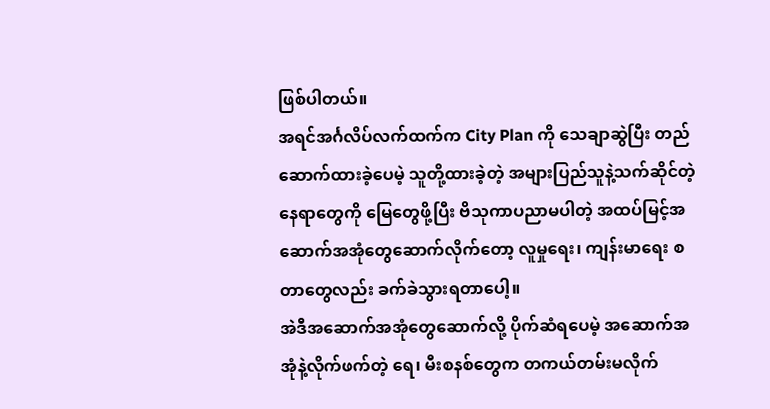ဖြစ်ပါတယ်။
အရင်အင်္ဂလိပ်လက်ထက်က City Plan ကို သေချာဆွဲပြီး တည်ဆောက်ထားခဲ့ပေမဲ့ သူတို့ထားခဲ့တဲ့ အများပြည်သူနဲ့သက်ဆိုင်တဲ့နေရာတွေကို မြေတွေဖို့ပြီး ဗိသုကာပညာမပါတဲ့ အထပ်မြင့်အဆောက်အအုံတွေဆောက်လိုက်တော့ လူမှုရေး၊ ကျန်းမာရေး စတာတွေလည်း ခက်ခဲသွားရတာပေါ့။
အဲဒီအဆောက်အအုံတွေဆောက်လို့ ပိုက်ဆံရပေမဲ့ အဆောက်အအုံနဲ့လိုက်ဖက်တဲ့ ရေ၊ မီးစနစ်တွေက တကယ်တမ်းမလိုက်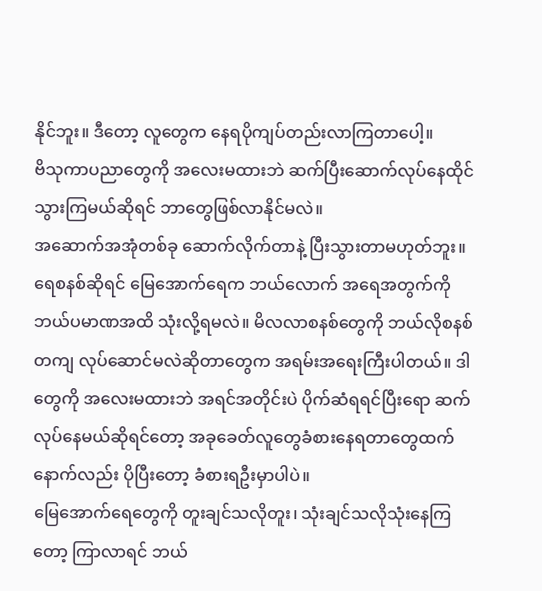နိုင်ဘူး။ ဒီတော့ လူတွေက နေရပိုကျပ်တည်းလာကြတာပေါ့။
ဗိသုကာပညာတွေကို အလေးမထားဘဲ ဆက်ပြီးဆောက်လုပ်နေထိုင်သွားကြမယ်ဆိုရင် ဘာတွေဖြစ်လာနိုင်မလဲ။
အဆောက်အအုံတစ်ခု ဆောက်လိုက်တာနဲ့ ပြီးသွားတာမဟုတ်ဘူး။ ရေစနစ်ဆိုရင် မြေအောက်ရေက ဘယ်လောက် အရေအတွက်ကို ဘယ်ပမာဏအထိ သုံးလို့ရမလဲ။ မိလလာစနစ်တွေကို ဘယ်လိုစနစ်တကျ လုပ်ဆောင်မလဲဆိုတာတွေက အရမ်းအရေးကြီးပါတယ်။ ဒါတွေကို အလေးမထားဘဲ အရင်အတိုင်းပဲ ပိုက်ဆံရရင်ပြီးရော ဆက်လုပ်နေမယ်ဆိုရင်တော့ အခုခေတ်လူတွေခံစားနေရတာတွေထက် နောက်လည်း ပိုပြီးတော့ ခံစားရဦးမှာပါပဲ။
မြေအောက်ရေတွေကို တူးချင်သလိုတူး၊ သုံးချင်သလိုသုံးနေကြတော့ ကြာလာရင် ဘယ်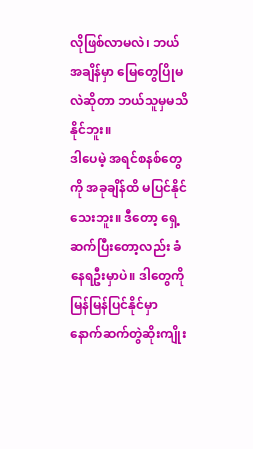လိုဖြစ်လာမလဲ၊ ဘယ်အချိန်မှာ မြေတွေပြိုမလဲဆိုတာ ဘယ်သူမှမသိနိုင်ဘူး။
ဒါပေမဲ့ အရင်စနစ်တွေကို အခုချိန်ထိ မပြင်နိုင်သေးဘူး။ ဒီတော့ ရှေ့ဆက်ပြီးတော့လည်း ခံနေရဦးမှာပဲ။ ဒါတွေကို မြန်မြန်ပြင်နိုင်မှာ နောက်ဆက်တွဲဆိုးကျိုး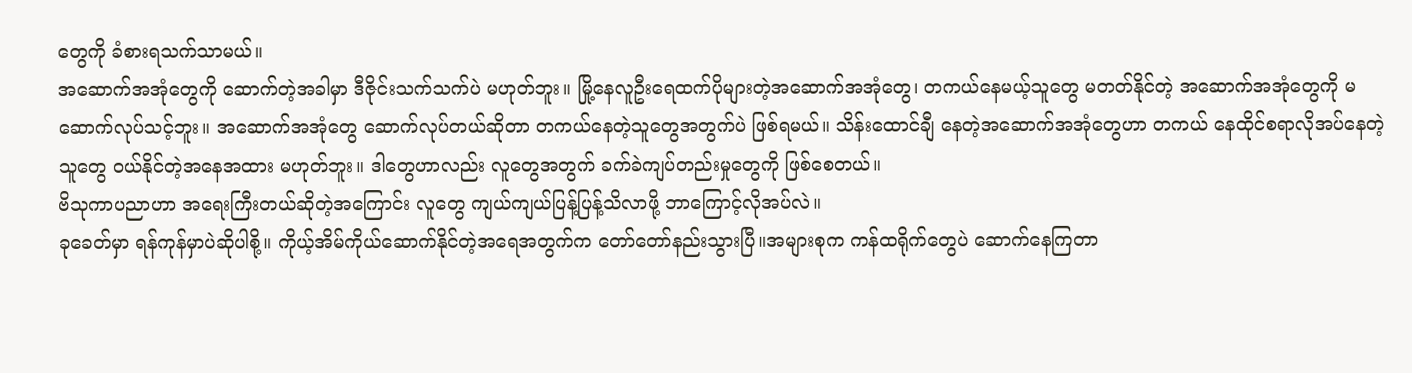တွေကို ခံစားရသက်သာမယ်။
အဆောက်အအုံတွေကို ဆောက်တဲ့အခါမှာ ဒီဇိုင်းသက်သက်ပဲ မဟုတ်ဘူး။ မြို့နေလူဦးရေထက်ပိုများတဲ့အဆောက်အအုံတွေ၊ တကယ်နေမယ့်သူတွေ မတတ်နိုင်တဲ့ အဆောက်အအုံတွေကို မဆောက်လုပ်သင့်ဘူး။ အဆောက်အအုံတွေ ဆောက်လုပ်တယ်ဆိုတာ တကယ်နေတဲ့သူတွေအတွက်ပဲ ဖြစ်ရမယ်။ သိန်းထောင်ချီ နေတဲ့အဆောက်အအုံတွေဟာ တကယ် နေထိုင်စရာလိုအပ်နေတဲ့သူတွေ ဝယ်နိုင်တဲ့အနေအထား မဟုတ်ဘူး။ ဒါတွေဟာလည်း လူတွေအတွက် ခက်ခဲကျပ်တည်းမှုတွေကို ဖြစ်စေတယ်။
ဗိသုကာပညာဟာ အရေးကြီးတယ်ဆိုတဲ့အကြောင်း လူတွေ ကျယ်ကျယ်ပြန့်ပြန့်သိလာဖို့ ဘာကြောင့်လိုအပ်လဲ။
ခုခေတ်မှာ ရန်ကုန်မှာပဲဆိုပါစို့။ ကိုယ့်အိမ်ကိုယ်ဆောက်နိုင်တဲ့အရေအတွက်က တော်တော်နည်းသွားပြီ။အများစုက ကန်ထရိုက်တွေပဲ ဆောက်နေကြတာ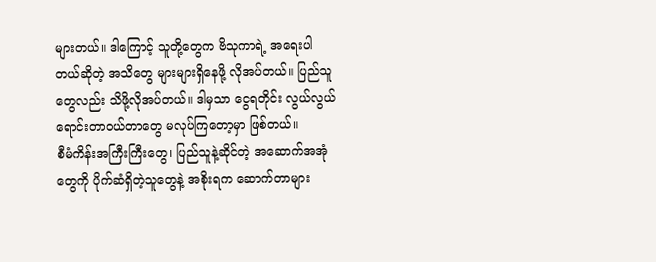များတယ်။ ဒါကြောင့် သူတို့တွေက ဗိသုကာရဲ့ အရေးပါတယ်ဆိုတဲ့ အသိတွေ များများရှိနေဖို့ လိုအပ်တယ်။ ပြည်သူတွေလည်း သိဖို့လိုအပ်တယ်။ ဒါမှသာ ငွေရတိုင်း လွယ်လွယ်ရောင်းတာဝယ်တာတွေ မလုပ်ကြတော့မှာ ဖြစ်တယ်။
စီမံကိန်းအကြီးကြီးတွေ၊ ပြည်သူနဲ့ဆိုင်တဲ့ အဆောက်အအုံတွေကို ပိုက်ဆံရှိတဲ့သူတွေနဲ့ အစိုးရက ဆောက်တာများ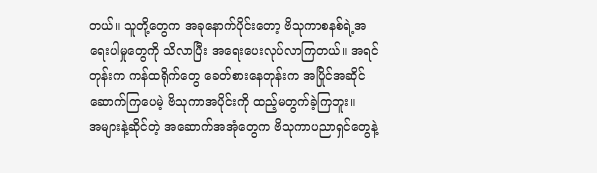တယ်။ သူတို့တွေက အခုနောက်ပိုင်းတော့ ဗိသုကာစနစ်ရဲ့အရေးပါမှုတွေကို သိလာပြီး အရေးပေးလုပ်လာကြတယ်။ အရင်တုန်းက ကန်ထရိုက်တွေ ခေတ်စားနေတုန်းက အပြိုင်အဆိုင်ဆောက်ကြပေမဲ့ ဗိသုကာအပိုင်းကို ထည့်မတွက်ခဲ့ကြဘူး။
အများနဲ့ဆိုင်တဲ့ အဆောက်အအုံတွေက ဗိသုကာပညာရှင်တွေနဲ့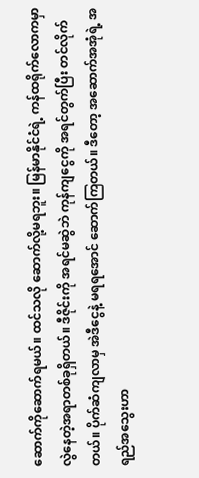ဆောက်ကိုဆောက်ရမယ်။ ထင်သလို ဆောက်လို့မရဘူး။ မြန်မာနိုင်ငံရဲ့ ကန်ထရိုက်လောကမှာ လွဲနေတဲ့အရာတစ်ခုရှိတယ်။ ဒီဇိုင်းကို အရင်မဆွဲဘဲ ကုန်ကျငွေကို အရင်တွက်ပြီး တင်လိုက်တယ်။ ပိုက်ဆံကျလာမှ အဲဒီငွေနဲ့ မရရအောင် ဆောက်ကြတယ်။ ဒီတော့ အဆောက်အအုံရဲ့ အရည်အသွေးဟာ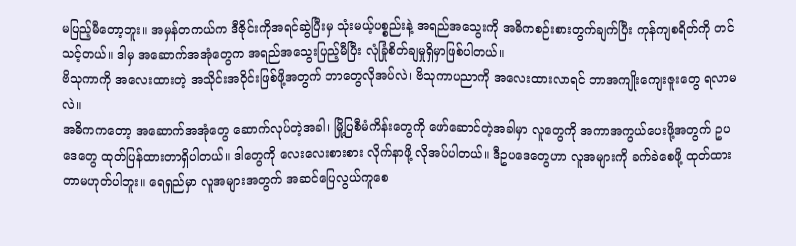မပြည့်မီတော့ဘူး။ အမှန်တကယ်က ဒီဇိုင်းကိုအရင်ဆွဲပြီးမှ သုံးမယ့်ပစ္စည်းနဲ့ အရည်အသွေးကို အဓိကစဉ်းစားတွက်ချက်ပြီး ကုန်ကျစရိတ်ကို တင်သင့်တယ်။ ဒါမှ အဆောက်အအုံတွေက အရည်အသွေးပြည့်မီပြီး လုံခြုံစိတ်ချမှုရှိမှာဖြစ်ပါတယ်။
ဗိသုကာကို အလေးထားတဲ့ အသိုင်းအဝိုင်းဖြစ်ဖို့အတွက် ဘာတွေလိုအပ်လဲ၊ ဗိသုကာပညာကို အလေးထားလာရင် ဘာအကျိုးကျေးဇူးတွေ ရလာမလဲ။
အဓိကကတော့ အဆောက်အအုံတွေ ဆောက်လုပ်တဲ့အခါ၊ မြို့ပြစီမံကိန်းတွေကို ဖော်ဆောင်တဲ့အခါမှာ လူတွေကို အကာအကွယ်ပေးဖို့အတွက် ဥပဒေတွေ ထုတ်ပြန်ထားတာရှိပါတယ်။ ဒါတွေကို လေးလေးစားစား လိုက်နာဖို့ လိုအပ်ပါတယ်။ ဒီဥပဒေတွေဟာ လူအများကို ခက်ခဲစေဖို့ ထုတ်ထားတာမဟုတ်ပါဘူး။ ရေရှည်မှာ လူအများအတွက် အဆင်ပြေလွယ်ကူစေ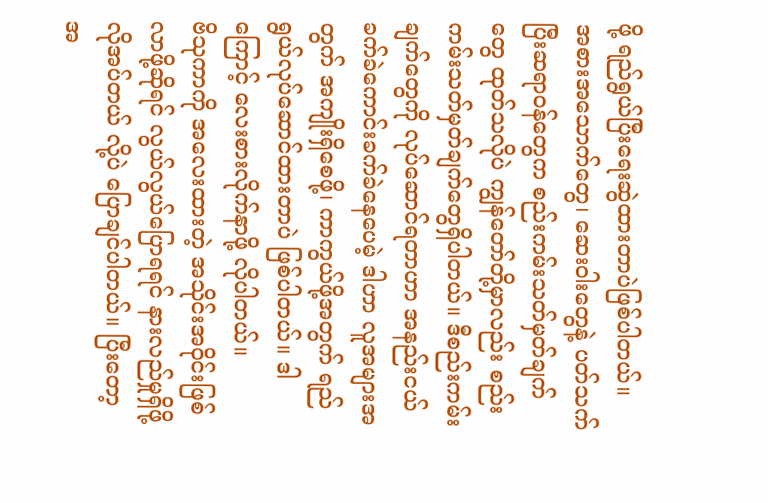ဖို့ ရည်ရွယ်ပြီးရေးဆွဲထားတာပဲဖြစ်ပါတယ်။
အစားအသောက်တွေ၊ ဆေးဝါးတွေနဲ့ ပတ်သက်ပြီးဆရာဝန်တွေက စည်းကမ်းသတ်မှတ်ချက်တွေ ထုတ်သလိုပဲ ကျွန်တော်တို့မှာလည်း စည်းကမ်းသတ်မှတ်ချက်တွေရှိပါတယ်။ ဒီစည်းကမ်းချက်တွေကို လုပ်ဆောင်ရတာဟာ အနည်းငယ် ခက်ခဲကောင်းခက်ခဲနေပေမဲ့ ဒါဟာ လူအများအတွက် အကျိုးရှိစေဖို့၊ ကာကွယ်ဖို့အတွက် ရည်ရွယ်လုပ်ဆောင်ထားတာပဲ ဖြစ်ပါတယ်။ ဒါကြောင့် လေးစားလိုက်နာဖို့ လိုပါတယ်။
ဗိသုကာကို အလေးထားတဲ့ အသိုင်းအဝိုင်းဖြစ်လာဖို့ဆိုရင် လွယ်လွယ်ပြောရရင် နားလည်မှုရှိဖို့ လိုအပ်တယ် လို့ပဲ ပြောချင်ပါတယ်။ ပြီးတော့ အ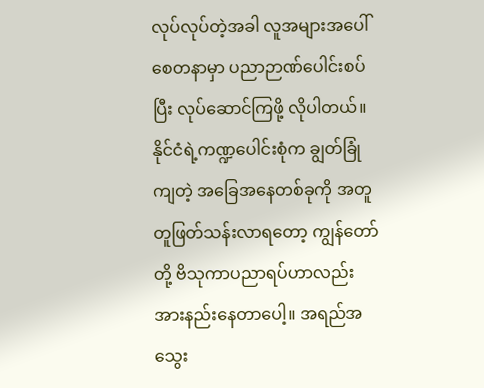လုပ်လုပ်တဲ့အခါ လူအများအပေါ် စေတနာမှာ ပညာဉာဏ်ပေါင်းစပ်ပြီး လုပ်ဆောင်ကြဖို့ လိုပါတယ်။
နိုင်ငံရဲ့ကဏ္ဍပေါင်းစုံက ချွတ်ခြုံကျတဲ့ အခြေအနေတစ်ခုကို အတူတူဖြတ်သန်းလာရတော့ ကျွန်တော်တို့ ဗိသုကာပညာရပ်ဟာလည်း အားနည်းနေတာပေါ့။ အရည်အသွေး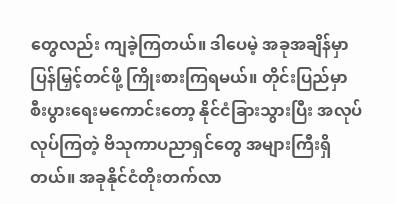တွေလည်း ကျခဲ့ကြတယ်။ ဒါပေမဲ့ အခုအချိန်မှာ ပြန်မြှင့်တင်ဖို့ ကြိုးစားကြရမယ်။ တိုင်းပြည်မှာ စီးပွားရေးမကောင်းတော့ နိုင်ငံခြားသွားပြီး အလုပ်လုပ်ကြတဲ့ ဗိသုကာပညာရှင်တွေ အများကြီးရှိတယ်။ အခုနိုင်ငံတိုးတက်လာ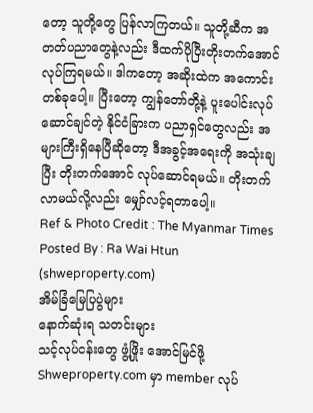တော့ သူတို့တွေ ပြန်လာကြတယ်။ သူတို့ဆီက အတတ်ပညာတွေနဲ့လည်း ဒီထက်ပိုပြီးတိုးတက်အောင် လုပ်ကြရမယ်။ ဒါကတော့ အဆိုးထဲက အကောင်းတစ်ခုပေါ့။ ပြီးတော့ ကျွန်တော်တို့နဲ့ ပူးပေါင်းလုပ်ဆောင်ချင်တဲ့ နိုင်ငံခြားက ပညာရှင်တွေလည်း အများကြီးရှိနေပြီဆိုတော့ ဒီအခွင့်အရေးကို အသုံးချပြီး တိုးတက်အောင် လုပ်ဆောင်ရမယ်။ တိုးတက်လာမယ်လို့လည်း မျှော်လင့်ရတာပေါ့။
Ref & Photo Credit : The Myanmar Times
Posted By : Ra Wai Htun (shweproperty.com)
အိမ်ခြံမြေပြပွဲများ
နောက်ဆုံးရ သတင်းများ
သင့်လုပ်ငန်းတွေ ဖွံ့ဖြိုး အောင်မြင်ဖို့ Shweproperty.com မှာ member လုပ်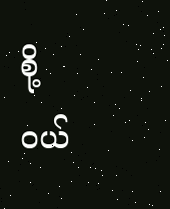စို့
ဝယ်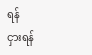ရန်
ငှားရန်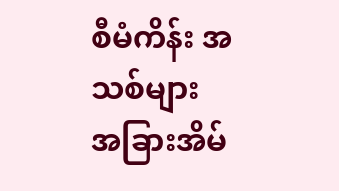စီမံကိန်း အသစ်များ
အခြားအိမ်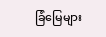ခြံမြေများ